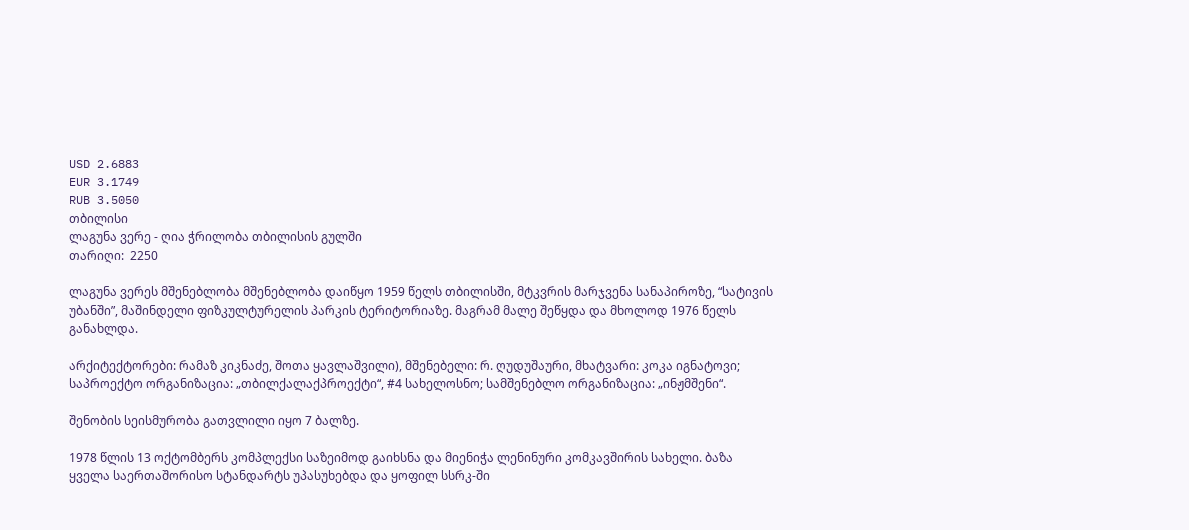USD 2.6883
EUR 3.1749
RUB 3.5050
თბილისი
ლაგუნა ვერე - ღია ჭრილობა თბილისის გულში
თარიღი:  2250

ლაგუნა ვერეს მშენებლობა მშენებლობა დაიწყო 1959 წელს თბილისში, მტკვრის მარჯვენა სანაპიროზე, “სატივის უბანში”, მაშინდელი ფიზკულტურელის პარკის ტერიტორიაზე. მაგრამ მალე შეწყდა და მხოლოდ 1976 წელს განახლდა.

არქიტექტორები: რამაზ კიკნაძე, შოთა ყავლაშვილი), მშენებელი: რ. ღუდუშაური, მხატვარი: კოკა იგნატოვი; საპროექტო ორგანიზაცია: „თბილქალაქპროექტი“, #4 სახელოსნო; სამშენებლო ორგანიზაცია: „ინჟმშენი“.

შენობის სეისმურობა გათვლილი იყო 7 ბალზე.

1978 წლის 13 ოქტომბერს კომპლექსი საზეიმოდ გაიხსნა და მიენიჭა ლენინური კომკავშირის სახელი. ბაზა ყველა საერთაშორისო სტანდარტს უპასუხებდა და ყოფილ სსრკ-ში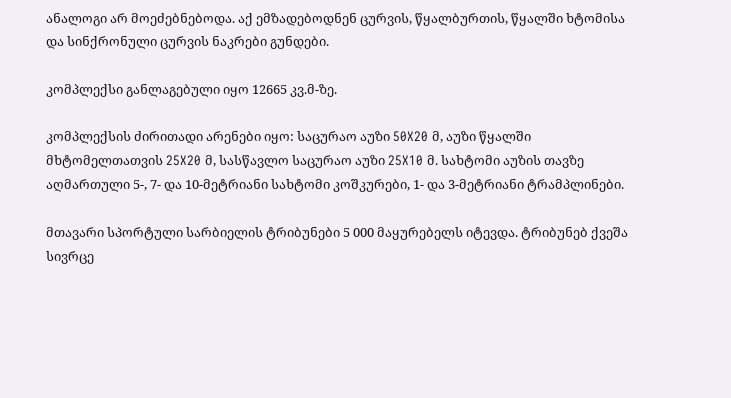ანალოგი არ მოეძებნებოდა. აქ ემზადებოდნენ ცურვის, წყალბურთის, წყალში ხტომისა და სინქრონული ცურვის ნაკრები გუნდები.

კომპლექსი განლაგებული იყო 12665 კვ.მ-ზე.

კომპლექსის ძირითადი არენები იყო: საცურაო აუზი 50X20 მ, აუზი წყალში მხტომელთათვის 25X20 მ, სასწავლო საცურაო აუზი 25X10 მ. სახტომი აუზის თავზე აღმართული 5-, 7- და 10-მეტრიანი სახტომი კოშკურები, 1- და 3-მეტრიანი ტრამპლინები.

მთავარი სპორტული სარბიელის ტრიბუნები 5 000 მაყურებელს იტევდა. ტრიბუნებ ქვეშა სივრცე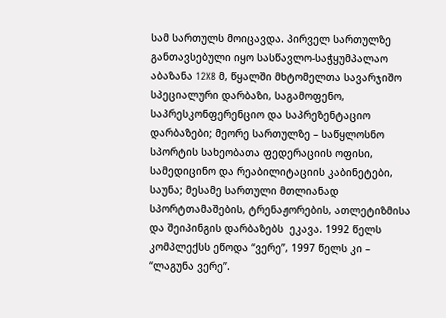სამ სართულს მოიცავდა. პირველ სართულზე განთავსებული იყო სასწავლო-საჭყუმპალაო აბაზანა 12X8 მ, წყალში მხტომელთა სავარჯიშო სპეციალური დარბაზი, საგამოფენო, საპრესკონფერენციო და საპრეზენტაციო დარბაზები; მეორე სართულზე – საწყლოსნო სპორტის სახეობათა ფედერაციის ოფისი, სამედიცინო და რეაბილიტაციის კაბინეტები, საუნა; მესამე სართული მთლიანად სპორტთამაშების, ტრენაჟორების, ათლეტიზმისა და შეიპინგის დარბაზებს  ეკავა. 1992 წელს კომპლექსს ეწოდა “ვერე”, 1997 წელს კი – “ლაგუნა ვერე”.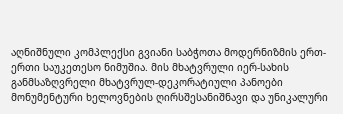აღნიშნული კომპლექსი გვიანი საბჭოთა მოდერნიზმის ერთ-ერთი საუკეთესო ნიმუშია. მის მხატვრული იერ-სახის განმსაზღვრელი მხატვრულ-დეკორატიული პანოები მონუმენტური ხელოვნების ღირსშესანიშნავი და უნიკალური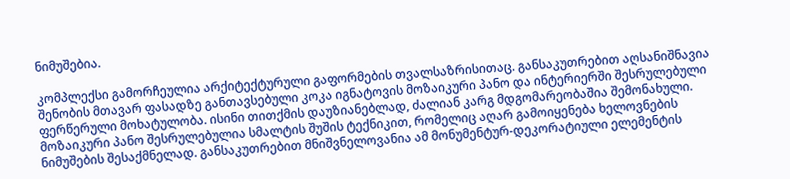ნიმუშებია.

კომპლექსი გამორჩეულია არქიტექტურული გაფორმების თვალსაზრისითაც. განსაკუთრებით აღსანიშნავია შენობის მთავარ ფასადზე განთავსებული კოკა იგნატოვის მოზაიკური პანო და ინტერიერში შესრულებული ფერწერული მოხატულობა. ისინი თითქმის დაუზიანებლად, ძალიან კარგ მდგომარეობაშია შემონახული. მოზაიკური პანო შესრულებულია სმალტის შუშის ტექნიკით, რომელიც აღარ გამოიყენება ხელოვნების ნიმუშების შესაქმნელად. განსაკუთრებით მნიშვნელოვანია ამ მონუმენტურ-დეკორატიული ელემენტის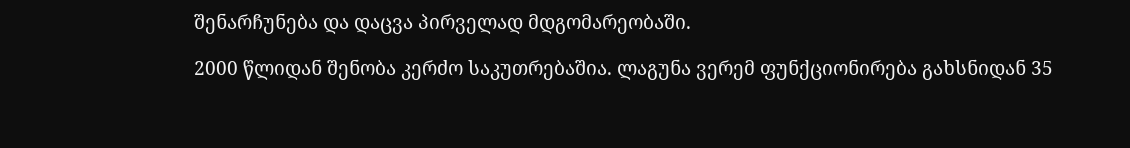შენარჩუნება და დაცვა პირველად მდგომარეობაში.

2000 წლიდან შენობა კერძო საკუთრებაშია. ლაგუნა ვერემ ფუნქციონირება გახსნიდან 35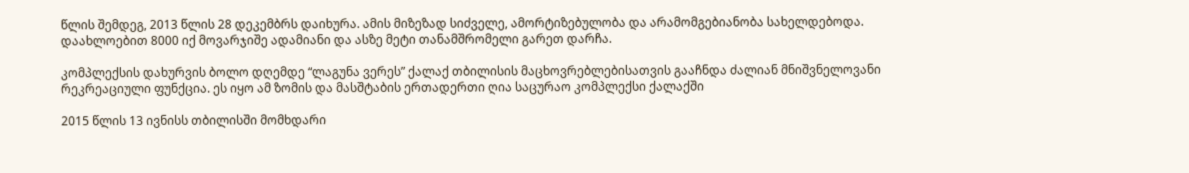წლის შემდეგ, 2013 წლის 28 დეკემბრს დაიხურა. ამის მიზეზად სიძველე, ამორტიზებულობა და არამომგებიანობა სახელდებოდა. დაახლოებით 8000 იქ მოვარჯიშე ადამიანი და ასზე მეტი თანამშრომელი გარეთ დარჩა.

კომპლექსის დახურვის ბოლო დღემდე “ლაგუნა ვერეს” ქალაქ თბილისის მაცხოვრებლებისათვის გააჩნდა ძალიან მნიშვნელოვანი რეკრეაციული ფუნქცია. ეს იყო ამ ზომის და მასშტაბის ერთადერთი ღია საცურაო კომპლექსი ქალაქში

2015 წლის 13 ივნისს თბილისში მომხდარი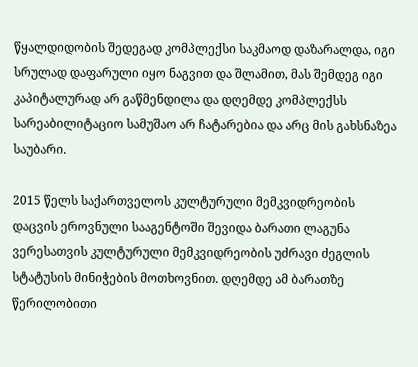წყალდიდობის შედეგად კომპლექსი საკმაოდ დაზარალდა, იგი სრულად დაფარული იყო ნაგვით და შლამით, მას შემდეგ იგი კაპიტალურად არ გაწმენდილა და დღემდე კომპლექსს სარეაბილიტაციო სამუშაო არ ჩატარებია და არც მის გახსნაზეა საუბარი.

2015 წელს საქართველოს კულტურული მემკვიდრეობის დაცვის ეროვნული სააგენტოში შევიდა ბარათი ლაგუნა ვერესათვის კულტურული მემკვიდრეობის უძრავი ძეგლის სტატუსის მინიჭების მოთხოვნით. დღემდე ამ ბარათზე წერილობითი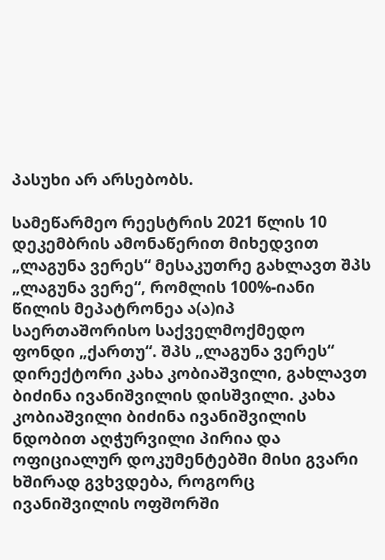პასუხი არ არსებობს.

სამეწარმეო რეესტრის 2021 წლის 10 დეკემბრის ამონაწერით მიხედვით „ლაგუნა ვერეს“ მესაკუთრე გახლავთ შპს  „ლაგუნა ვერე“, რომლის 100%-იანი წილის მეპატრონეა ა(ა)იპ საერთაშორისო საქველმოქმედო ფონდი „ქართუ“. შპს „ლაგუნა ვერეს“ დირექტორი კახა კობიაშვილი, გახლავთ ბიძინა ივანიშვილის დისშვილი. კახა კობიაშვილი ბიძინა ივანიშვილის ნდობით აღჭურვილი პირია და ოფიციალურ დოკუმენტებში მისი გვარი ხშირად გვხვდება, როგორც ივანიშვილის ოფშორში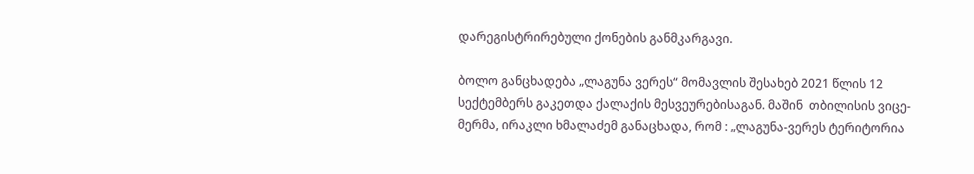დარეგისტრირებული ქონების განმკარგავი.

ბოლო განცხადება „ლაგუნა ვერეს“ მომავლის შესახებ 2021 წლის 12 სექტემბერს გაკეთდა ქალაქის მესვეურებისაგან. მაშინ  თბილისის ვიცე-მერმა, ირაკლი ხმალაძემ განაცხადა, რომ : „ლაგუნა-ვერეს ტერიტორია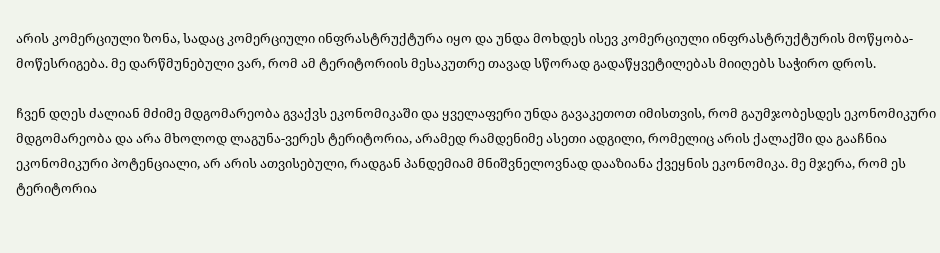არის კომერციული ზონა, სადაც კომერციული ინფრასტრუქტურა იყო და უნდა მოხდეს ისევ კომერციული ინფრასტრუქტურის მოწყობა-მოწესრიგება. მე დარწმუნებული ვარ, რომ ამ ტერიტორიის მესაკუთრე თავად სწორად გადაწყვეტილებას მიიღებს საჭირო დროს.

ჩვენ დღეს ძალიან მძიმე მდგომარეობა გვაქვს ეკონომიკაში და ყველაფერი უნდა გავაკეთოთ იმისთვის, რომ გაუმჯობესდეს ეკონომიკური მდგომარეობა და არა მხოლოდ ლაგუნა-ვერეს ტერიტორია, არამედ რამდენიმე ასეთი ადგილი, რომელიც არის ქალაქში და გააჩნია ეკონომიკური პოტენციალი, არ არის ათვისებული, რადგან პანდემიამ მნიშვნელოვნად დააზიანა ქვეყნის ეკონომიკა. მე მჯერა, რომ ეს ტერიტორია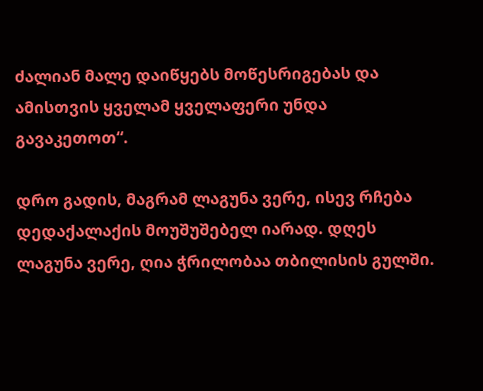ძალიან მალე დაიწყებს მოწესრიგებას და ამისთვის ყველამ ყველაფერი უნდა გავაკეთოთ“.

დრო გადის, მაგრამ ლაგუნა ვერე, ისევ რჩება დედაქალაქის მოუშუშებელ იარად. დღეს ლაგუნა ვერე, ღია ჭრილობაა თბილისის გულში.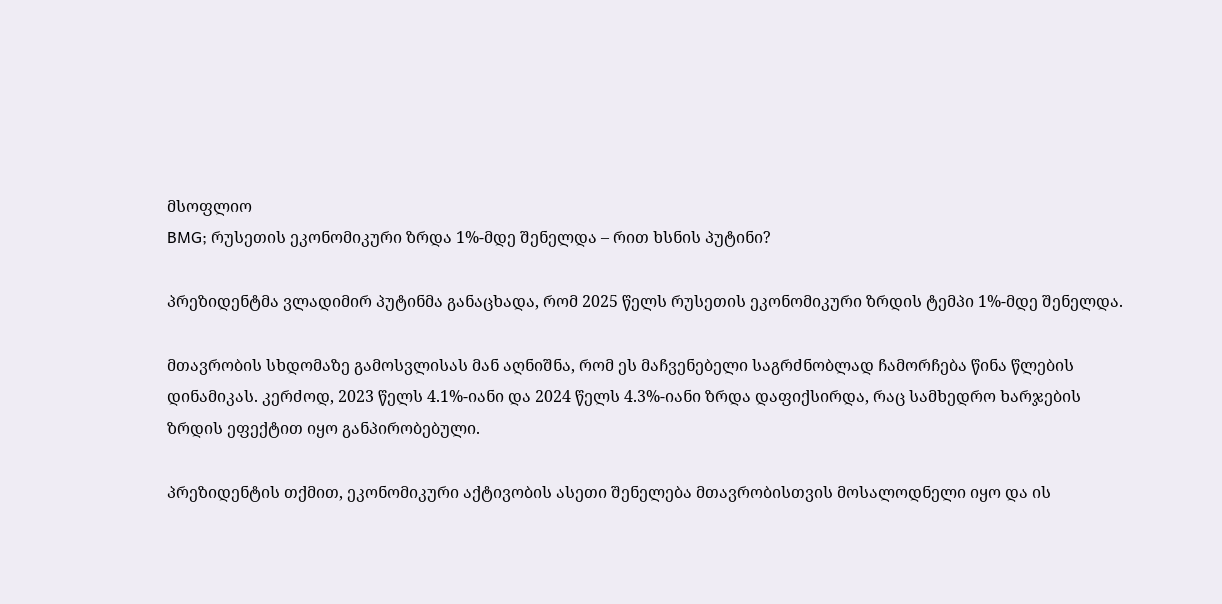მსოფლიო
BMG; რუსეთის ეკონომიკური ზრდა 1%-მდე შენელდა – რით ხსნის პუტინი?

პრეზიდენტმა ვლადიმირ პუტინმა განაცხადა, რომ 2025 წელს რუსეთის ეკონომიკური ზრდის ტემპი 1%-მდე შენელდა.

მთავრობის სხდომაზე გამოსვლისას მან აღნიშნა, რომ ეს მაჩვენებელი საგრძნობლად ჩამორჩება წინა წლების დინამიკას. კერძოდ, 2023 წელს 4.1%-იანი და 2024 წელს 4.3%-იანი ზრდა დაფიქსირდა, რაც სამხედრო ხარჯების ზრდის ეფექტით იყო განპირობებული.

პრეზიდენტის თქმით, ეკონომიკური აქტივობის ასეთი შენელება მთავრობისთვის მოსალოდნელი იყო და ის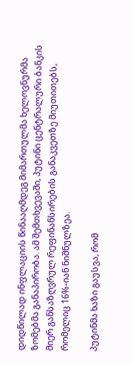დიდწილად ინფლაციის წინააღმდეგ მიმართულმა ხელოვნურმა ზომებმა განაპირობა. ამ შემთხვევაში, პუტინი ცენტრალური ბანკის მიერ განსაზღვრულ რეფინანსირების განაკვეთზე მიუთითებს, რომელიც 16%-იან ნიშნულზეა.

პუტინმა ხაზი გაუსვა, რომ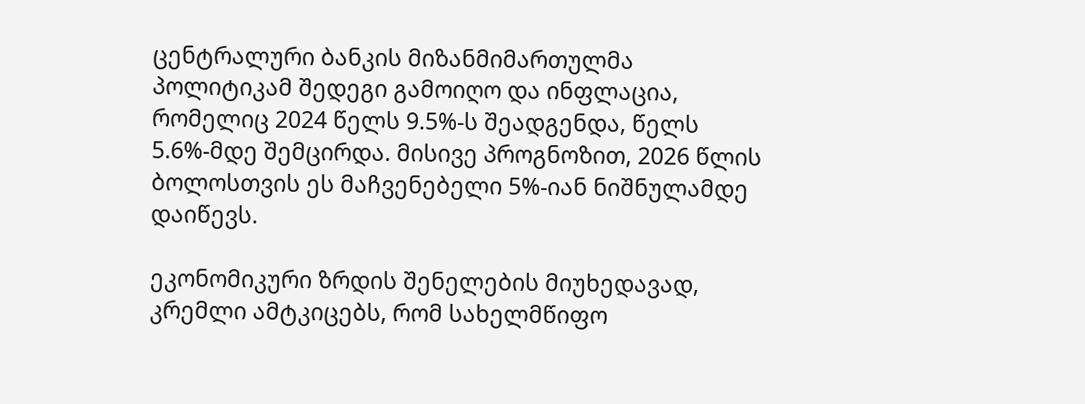ცენტრალური ბანკის მიზანმიმართულმა პოლიტიკამ შედეგი გამოიღო და ინფლაცია, რომელიც 2024 წელს 9.5%-ს შეადგენდა, წელს 5.6%-მდე შემცირდა. მისივე პროგნოზით, 2026 წლის ბოლოსთვის ეს მაჩვენებელი 5%-იან ნიშნულამდე დაიწევს.

ეკონომიკური ზრდის შენელების მიუხედავად, კრემლი ამტკიცებს, რომ სახელმწიფო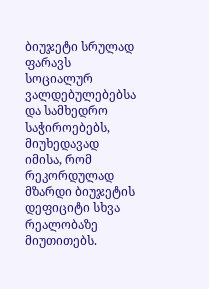ბიუჯეტი სრულად ფარავს სოციალურ ვალდებულებებსა და სამხედრო საჭიროებებს, მიუხედავად იმისა, რომ რეკორდულად მზარდი ბიუჯეტის დეფიციტი სხვა რეალობაზე მიუთითებს.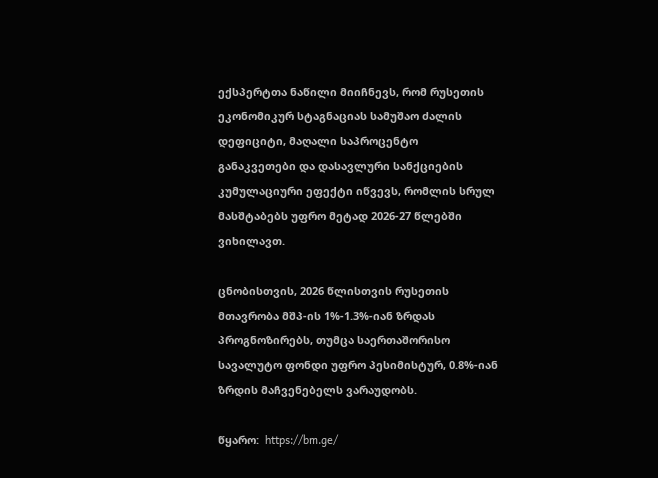ექსპერტთა ნაწილი მიიჩნევს, რომ რუსეთის ეკონომიკურ სტაგნაციას სამუშაო ძალის დეფიციტი, მაღალი საპროცენტო განაკვეთები და დასავლური სანქციების კუმულაციური ეფექტი იწვევს, რომლის სრულ მასშტაბებს უფრო მეტად 2026-27 წლებში ვიხილავთ.

ცნობისთვის, 2026 წლისთვის რუსეთის მთავრობა მშპ-ის 1%-1.3%-იან ზრდას პროგნოზირებს, თუმცა საერთაშორისო სავალუტო ფონდი უფრო პესიმისტურ, 0.8%-იან ზრდის მაჩვენებელს ვარაუდობს.

წყარო:  https://bm.ge/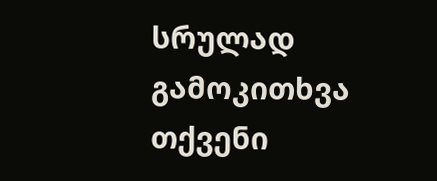სრულად
გამოკითხვა
თქვენი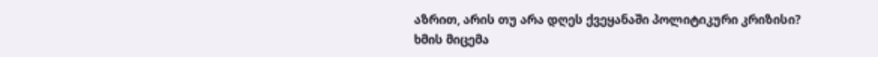აზრით, არის თუ არა დღეს ქვეყანაში პოლიტიკური კრიზისი?
ხმის მიცემა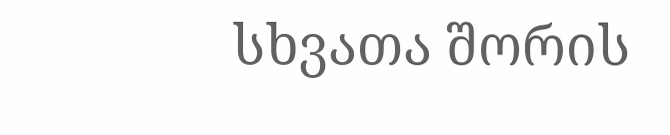სხვათა შორის